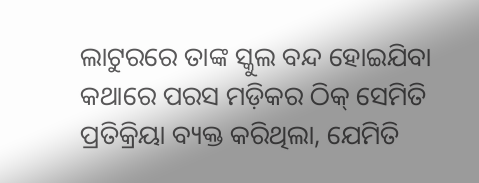ଲାଟୁରରେ ତାଙ୍କ ସ୍କୁଲ ବନ୍ଦ ହୋଇଯିବା କଥାରେ ପରସ ମଡ଼ିକର ଠିକ୍‌ ସେମିତି ପ୍ରତିକ୍ରିୟା ବ୍ୟକ୍ତ କରିଥିଲା, ଯେମିତି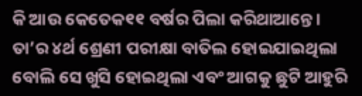କି ଆଉ କେତେକ୧୧ ବର୍ଷର ପିଲା କରିଥାଆନ୍ତେ । ତା’ର ୪ର୍ଥ ଶ୍ରେଣୀ ପରୀକ୍ଷା ବାତିଲ ହୋଇଯାଇଥିଲା ବୋଲି ସେ ଖୁସି ହୋଇଥିଲା ଏବଂ ଆଗକୁ ଛୁଟି ଆହୁରି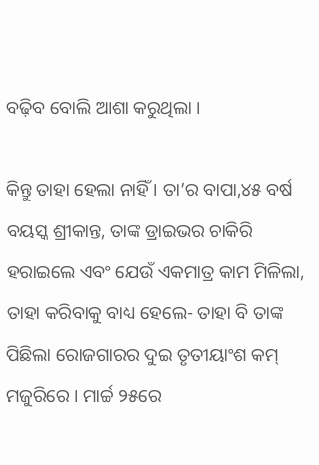ବଢ଼ିବ ବୋଲି ଆଶା କରୁଥିଲା ।

କିନ୍ତୁ ତାହା ହେଲା ନାହିଁ । ତା’ର ବାପା,୪୫ ବର୍ଷ ବୟସ୍କ ଶ୍ରୀକାନ୍ତ, ତାଙ୍କ ଡ୍ରାଇଭର ଚାକିରି ହରାଇଲେ ଏବଂ ଯେଉଁ ଏକମାତ୍ର କାମ ମିଳିଲା, ତାହା କରିବାକୁ ବାଧ୍ୟ ହେଲେ- ତାହା ବି ତାଙ୍କ ପିଛିଲା ରୋଜଗାରର ଦୁଇ ତୃତୀୟାଂଶ କମ୍‌ ମଜୁରିରେ । ମାର୍ଚ୍ଚ ୨୫ରେ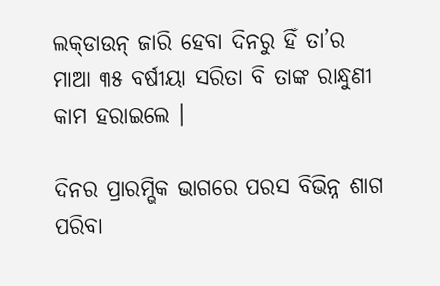ଲକ୍‌ଡାଉନ୍‌ ଜାରି ହେବା ଦିନରୁ ହିଁ ତା’ର ମାଆ ୩୫ ବର୍ଷୀୟା ସରିତା ବି ତାଙ୍କ ରାନ୍ଧୁଣୀ କାମ ହରାଇଲେ ।

ଦିନର ପ୍ରାରମ୍ଭିକ ଭାଗରେ ପରସ ବିଭିନ୍ନ ଶାଗ ପରିବା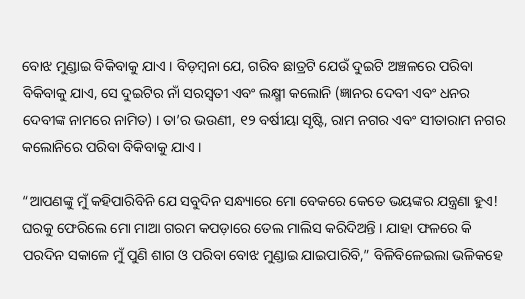ବୋଝ ମୁଣ୍ଡାଇ ବିକିବାକୁ ଯାଏ । ବିଡ଼ମ୍ବନା ଯେ, ଗରିବ ଛାତ୍ରଟି ଯେଉଁ ଦୁଇଟି ଅଞ୍ଚଳରେ ପରିବା ବିକିବାକୁ ଯାଏ, ସେ ଦୁଇଟିର ନାଁ ସରସ୍ଵତୀ ଏବଂ ଲକ୍ଷ୍ମୀ କଲୋନି (ଜ୍ଞାନର ଦେବୀ ଏବଂ ଧନର ଦେବୀଙ୍କ ନାମରେ ନାମିତ) । ତା’ର ଭଉଣୀ, ୧୨ ବର୍ଷୀୟା ସୃଷ୍ଟି, ରାମ ନଗର ଏବଂ ସୀତାରାମ ନଗର କଲୋନିରେ ପରିବା ବିକିବାକୁ ଯାଏ ।

“ଆପଣଙ୍କୁ ମୁଁ କହିପାରିବିନି ଯେ ସବୁଦିନ ସନ୍ଧ୍ୟାରେ ମୋ ବେକରେ କେତେ ଭୟଙ୍କର ଯନ୍ତ୍ରଣା ହୁଏ! ଘରକୁ ଫେରିଲେ ମୋ ମାଆ ଗରମ କପଡ଼ାରେ ତେଲ ମାଲିସ କରିଦିଅନ୍ତି । ଯାହା ଫଳରେ କି ପରଦିନ ସକାଳେ ମୁଁ ପୁଣି ଶାଗ ଓ ପରିବା ବୋଝ ମୁଣ୍ଡାଇ ଯାଇପାରିବି,” ବିଳିବିଳେଇଲା ଭଳିକହେ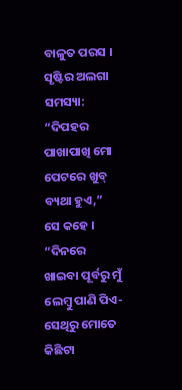ବାଳୁତ ପରସ । ସୃଷ୍ଟିର ଅଲଗା ସମସ୍ୟା: “ଦିପହର ପାଖାପାଖି ମୋ ପେଟରେ ଖୁବ୍‌ ବ୍ୟଥା ହୁଏ,”  ସେ କହେ । “ଦିନରେ ଖାଇବା ପୂର୍ବରୁ ମୁଁ ଲେମ୍ବୁ ପାଣି ପିଏ-ସେଥିରୁ ମୋତେ କିଛିଟା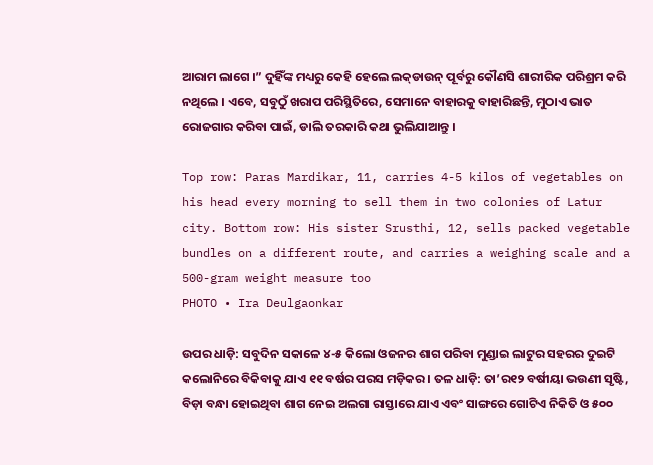ଆରାମ ଲାଗେ ।” ଦୁହିଁଙ୍କ ମଧ୍ୟରୁ କେହି ହେଲେ ଲକ୍‌ଡାଉନ୍‌ ପୂର୍ବରୁ କୌଣସି ଶାରୀରିକ ପରିଶ୍ରମ କରି ନଥିଲେ । ଏବେ, ସବୁଠୁଁ ଖରାପ ପରିସ୍ଥିତିରେ, ସେମାନେ ବାହାରକୁ ବାହାରିଛନ୍ତି, ମୁଠାଏ ଭାତ ରୋଜଗାର କରିବା ପାଇଁ, ଡାଲି ତରକାରି କଥା ଭୁଲିଯାଆନ୍ତୁ ।

Top row: Paras Mardikar, 11, carries 4-5 kilos of vegetables on his head every morning to sell them in two colonies of Latur city. Bottom row: His sister Srusthi, 12, sells packed vegetable bundles on a different route, and carries a weighing scale and a 500-gram weight measure too
PHOTO • Ira Deulgaonkar

ଉପର ଧାଡ଼ି: ସବୁଦିନ ସକାଳେ ୪-୫ କିଲୋ ଓଜନର ଶାଗ ପରିବା ମୁଣ୍ଡାଇ ଲାଟୁର ସହରର ଦୁଇଟି କଲୋନିରେ ବିକିବାକୁ ଯାଏ ୧୧ ବର୍ଷର ପରସ ମଡ଼ିକର । ତଳ ଧାଡ଼ି: ତା’ର୧୨ ବର୍ଷୀୟା ଭଉଣୀ ସୃଷ୍ଟି, ବିଡ଼ା ବନ୍ଧା ହୋଇଥିବା ଶାଗ ନେଇ ଅଲଗା ରାସ୍ତାରେ ଯାଏ ଏବଂ ସାଙ୍ଗରେ ଗୋଟିଏ ନିକିତି ଓ ୫୦୦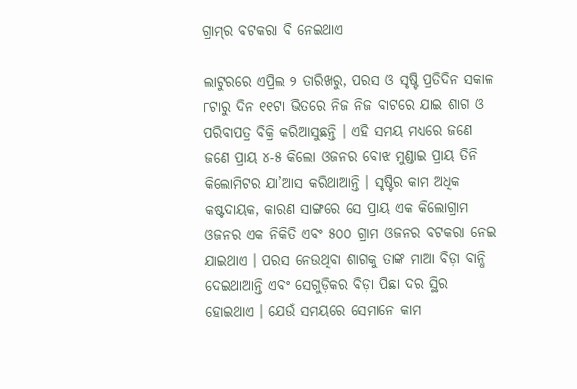ଗ୍ରାମ୍‌ର ବଟକରା ବି ନେଇଥାଏ

ଲାଟୁରରେ ଏପ୍ରିଲ ୨ ତାରିଖରୁ, ପରସ ଓ ସୃଷ୍ଟି ପ୍ରତିଦିନ ସକାଳ ୮ଟାରୁ ଦିନ ୧୧ଟା ଭିତରେ ନିଜ ନିଜ ବାଟରେ ଯାଇ ଶାଗ ଓ ପରିବାପତ୍ର ବିକ୍ରି କରିଆସୁଛନ୍ତି । ଏହି ସମୟ ମଧ୍ୟରେ ଜଣେ ଜଣେ ପ୍ରାୟ ୪-୫ କିଲୋ ଓଜନର ବୋଝ ମୁଣ୍ଡାଇ ପ୍ରାୟ ତିନି କିଲୋମିଟର ଯା’ଆସ କରିଥାଆନ୍ତି । ସୃଷ୍ଟିର କାମ ଅଧିକ କଷ୍ଟଦାୟକ, କାରଣ ସାଙ୍ଗରେ ସେ ପ୍ରାୟ ଏକ କିଲୋଗ୍ରାମ ଓଜନର ଏକ ନିକିତି ଏବଂ ୫୦୦ ଗ୍ରାମ ଓଜନର ବଟକରା ନେଇ ଯାଇଥାଏ । ପରସ ନେଉଥିବା ଶାଗକୁ ତାଙ୍କ ମାଆ ବିଡ଼ା ବାନ୍ଧି ଦେଇଥାଆନ୍ତି ଏବଂ ସେଗୁଡ଼ିକର ବିଡ଼ା ପିଛା ଦର ସ୍ଥିର ହୋଇଥାଏ । ଯେଉଁ ସମୟରେ ସେମାନେ କାମ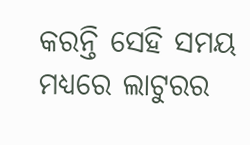କରନ୍ତି ସେହି ସମୟ ମଧ୍ୟରେ ଲାଟୁରର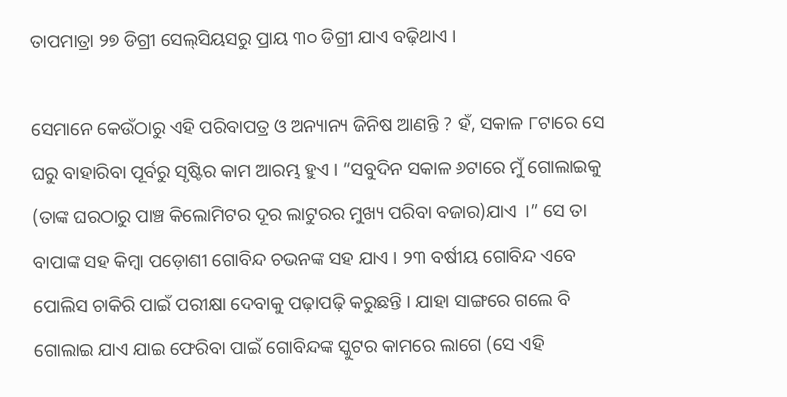ତାପମାତ୍ରା ୨୭ ଡିଗ୍ରୀ ସେଲ୍‌ସିୟସରୁ ପ୍ରାୟ ୩୦ ଡିଗ୍ରୀ ଯାଏ ବଢ଼ିଥାଏ ।

ସେମାନେ କେଉଁଠାରୁ ଏହି ପରିବାପତ୍ର ଓ ଅନ୍ୟାନ୍ୟ ଜିନିଷ ଆଣନ୍ତି ? ହଁ, ସକାଳ ୮ଟାରେ ସେ ଘରୁ ବାହାରିବା ପୂର୍ବରୁ ସୃଷ୍ଟିର କାମ ଆରମ୍ଭ ହୁଏ । “ସବୁଦିନ ସକାଳ ୬ଟାରେ ମୁଁ ଗୋଲାଇକୁ (ତାଙ୍କ ଘରଠାରୁ ପାଞ୍ଚ କିଲୋମିଟର ଦୂର ଲାଟୁରର ମୁଖ୍ୟ ପରିବା ବଜାର)ଯାଏ  ।” ସେ ତା ବାପାଙ୍କ ସହ କିମ୍ବା ପଡ଼ୋଶୀ ଗୋବିନ୍ଦ ଚଭନଙ୍କ ସହ ଯାଏ । ୨୩ ବର୍ଷୀୟ ଗୋବିନ୍ଦ ଏବେ ପୋଲିସ ଚାକିରି ପାଇଁ ପରୀକ୍ଷା ଦେବାକୁ ପଢ଼ାପଢ଼ି କରୁଛନ୍ତି । ଯାହା ସାଙ୍ଗରେ ଗଲେ ବି ଗୋଲାଇ ଯାଏ ଯାଇ ଫେରିବା ପାଇଁ ଗୋବିନ୍ଦଙ୍କ ସ୍କୁଟର କାମରେ ଲାଗେ (ସେ ଏହି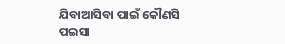ଯିବାଆସିବା ପାଇଁ କୌଣସି ପଇସା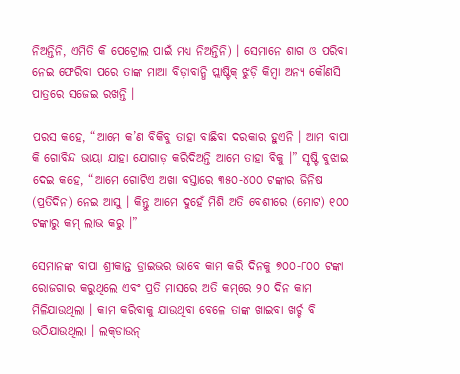ନିଅନ୍ତିନି, ଏମିତି କି ପେଟ୍ରୋଲ ପାଇଁ ମଧ୍ୟ ନିଅନ୍ତିନି) । ସେମାନେ ଶାଗ ଓ ପରିବା ନେଇ ଫେରିବା ପରେ ତାଙ୍କ ମାଆ ବିଡ଼ାବାନ୍ଧି ପ୍ଲାଷ୍ଟିକ୍‌ ଝୁଡ଼ି କିମ୍ବା ଅନ୍ୟ କୌଣସି ପାତ୍ରରେ ସଜେଇ ରଖନ୍ତି ।

ପରସ କହେ, “ଆମେ କ’ଣ ବିକିବୁ ତାହା ବାଛିବା ଦରକାର ହୁଏନି । ଆମ ବାପା କି ଗୋବିନ୍ଦ ଭାୟା ଯାହା ଯୋଗାଡ଼ କରିଦିଅନ୍ତି ଆମେ ତାହା ବିକୁ ।” ସୃଷ୍ଟି ବୁଝାଇ ଦେଇ କହେ, “ଆମେ ଗୋଟିଏ ଅଖା ବସ୍ତାରେ ୩୫୦-୪୦୦ ଟଙ୍କାର ଜିନିଷ (ପ୍ରତିଦିନ) ନେଇ ଆସୁ । କିନ୍ତୁ ଆମେ ଦୁହେଁ ମିଶି ଅତି ବେଶୀରେ (ମୋଟ) ୧୦୦ ଟଙ୍କାରୁ କମ୍‌ ଲାଭ କରୁ ।”

ସେମାନଙ୍କ ବାପା ଶ୍ରୀକାନ୍ତ ଡ୍ରାଇଭର ଭାବେ କାମ କରି ଦିନକୁ ୭୦୦-୮୦୦ ଟଙ୍କା ରୋଜଗାର କରୁଥିଲେ ଏବଂ ପ୍ରତି ମାସରେ ଅତି କମ୍‌ରେ ୨୦ ଦିନ କାମ ମିଳିଯାଉଥିଲା । କାମ କରିବାକୁ ଯାଉଥିବା ବେଳେ ତାଙ୍କ ଖାଇବା ଖର୍ଚ୍ଚ ବି ଉଠିଯାଉଥିଲା । ଲକ୍‌ଡାଉନ୍‌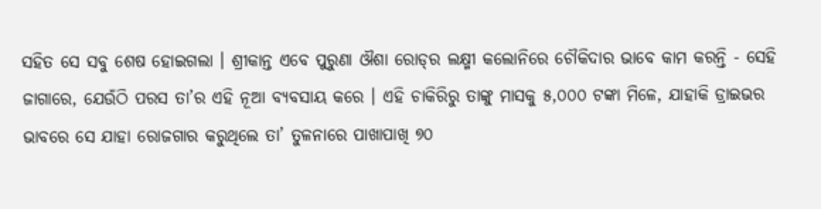ସହିତ ସେ ସବୁ ଶେଷ ହୋଇଗଲା । ଶ୍ରୀକାନ୍ତ ଏବେ ପୁରୁଣା ଔଶା ରୋଡ୍‌ର ଲକ୍ଷ୍ମୀ କଲୋନିରେ ଚୌକିଦାର ଭାବେ କାମ କରନ୍ତି - ସେହି ଜାଗାରେ, ଯେଉଁଠି ପରସ ତା’ର ଏହି ନୂଆ ବ୍ୟବସାୟ କରେ । ଏହି ଚାକିରିରୁ ତାଙ୍କୁ ମାସକୁ ୫,୦୦୦ ଟଙ୍କା ମିଳେ, ଯାହାକି ଡ୍ରାଇଭର ଭାବରେ ସେ ଯାହା ରୋଜଗାର କରୁଥିଲେ ତା’ ତୁଳନାରେ ପାଖାପାଖି ୭୦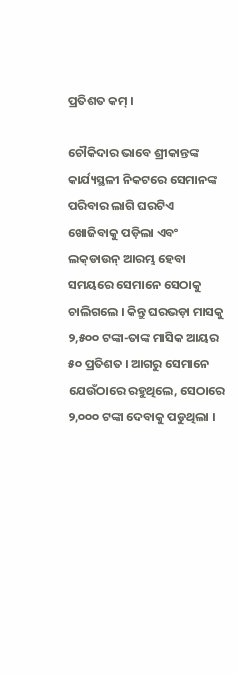ପ୍ରତିଶତ କମ୍‌ ।

ଚୌକିଦାର ଭାବେ ଶ୍ରୀକାନ୍ତଙ୍କ କାର୍ଯ୍ୟସ୍ଥଳୀ ନିକଟରେ ସେମାନଙ୍କ ପରିବାର ଲାଗି ଘରଟିଏ ଖୋଜିବାକୁ ପଡ଼ିଲା ଏବଂ ଲକ୍‌ଡାଉନ୍‌ ଆରମ୍ଭ ହେବା ସମୟରେ ସେମାନେ ସେଠାକୁ ଚାଲିଗଲେ । କିନ୍ତୁ ଘରଭଡ଼ା ମାସକୁ ୨,୫୦୦ ଟଙ୍କା-ତାଙ୍କ ମାସିକ ଆୟର ୫୦ ପ୍ରତିଶତ । ଆଗରୁ ସେମାନେ ଯେଉଁଠାରେ ରହୁଥିଲେ, ସେଠାରେ ୨,୦୦୦ ଟଙ୍କା ଦେବାକୁ ପଡୁଥିଲା ।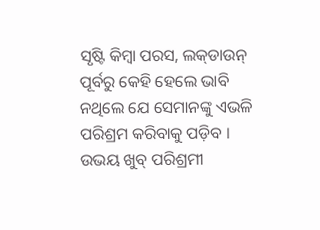ସୃଷ୍ଟି କିମ୍ବା ପରସ, ଲକ୍‌ଡାଉନ୍‌ ପୂର୍ବରୁ କେହି ହେଲେ ଭାବି ନଥିଲେ ଯେ ସେମାନଙ୍କୁ ଏଭଳି ପରିଶ୍ରମ କରିବାକୁ ପଡ଼ିବ । ଉଭୟ ଖୁବ୍‌ ପରିଶ୍ରମୀ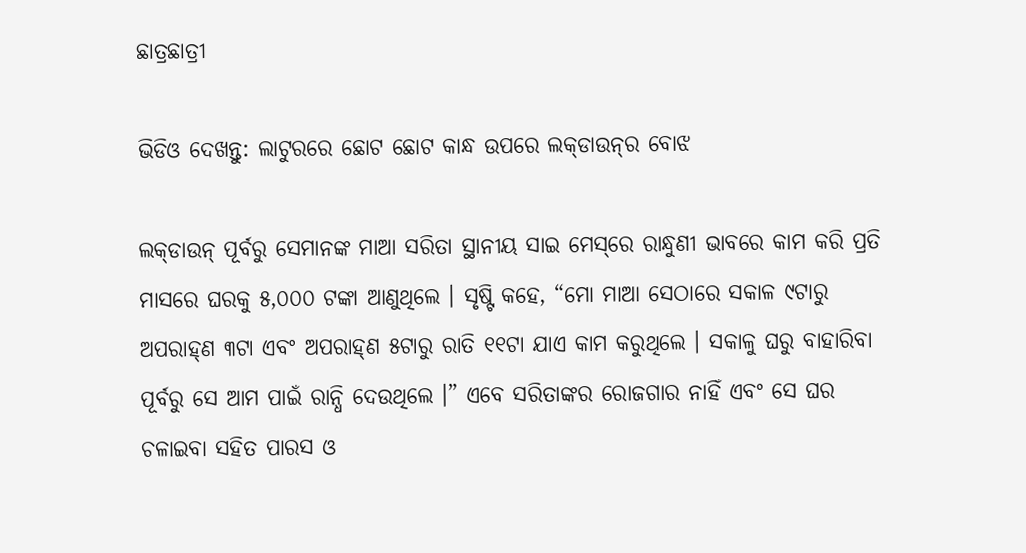ଛାତ୍ରଛାତ୍ରୀ

ଭିଡିଓ ଦେଖନ୍ତୁ: ଲାଟୁରରେ ଛୋଟ ଛୋଟ କାନ୍ଧ ଉପରେ ଲକ୍‌ଡାଉନ୍‌ର ବୋଝ

ଲକ୍‌ଡାଉନ୍‌ ପୂର୍ବରୁ ସେମାନଙ୍କ ମାଆ ସରିତା ସ୍ଥାନୀୟ ସାଇ ମେସ୍‌ରେ ରାନ୍ଧୁଣୀ ଭାବରେ କାମ କରି ପ୍ରତି ମାସରେ ଘରକୁ ୫,୦୦୦ ଟଙ୍କା ଆଣୁଥିଲେ । ସୃଷ୍ଟି କହେ, “ମୋ ମାଆ ସେଠାରେ ସକାଳ ୯ଟାରୁ ଅପରାହ୍‌ଣ ୩ଟା ଏବଂ ଅପରାହ୍‌ଣ ୫ଟାରୁ ରାତି ୧୧ଟା ଯାଏ କାମ କରୁଥିଲେ । ସକାଳୁ ଘରୁ ବାହାରିବା ପୂର୍ବରୁ ସେ ଆମ ପାଇଁ ରାନ୍ଧି ଦେଉଥିଲେ ।” ଏବେ ସରିତାଙ୍କର ରୋଜଗାର ନାହିଁ ଏବଂ ସେ ଘର ଚଳାଇବା ସହିତ ପାରସ ଓ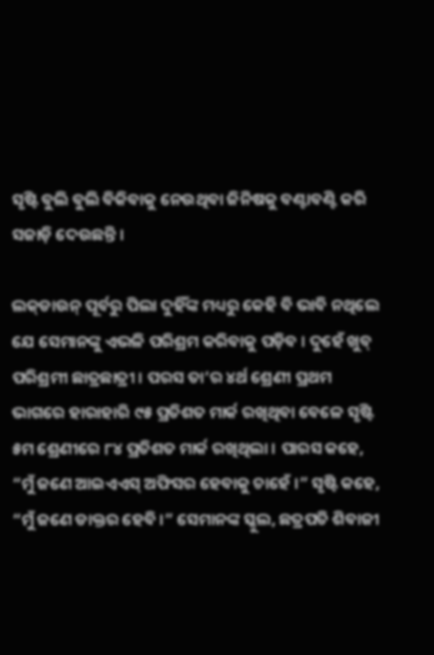ସୃଷ୍ଟି ବୁଲି ବୁଲି ବିକିବାକୁ ନେଉଥିବା ଜିନିଷକୁ ବଣ୍ଟାବଣ୍ଟି କରି ସଜାଡ଼ି ଦେଉଛନ୍ତି ।

ଲକ୍‌ଡାଉନ୍‌ ପୂର୍ବରୁ ପିଲା ଦୁହିଁଙ୍କ ମଧ୍ୟରୁ କେହି ବି ଭାବି ନଥିଲେ ଯେ ସେମାନଙ୍କୁ ଏଭଳି ପରିଶ୍ରମ କରିବାକୁ ପଡ଼ିବ । ଦୁହେଁ ଖୁବ୍‌ ପରିଶ୍ରମୀ ଛାତ୍ରଛାତ୍ରୀ । ପରସ ତା’ର ୪ର୍ଥ ଶ୍ରେଣୀ ପ୍ରଥମ ଭାଗରେ ହାରାହାରି ୯୫ ପ୍ରତିଶତ ମାର୍କ ରଖିଥିବା ବେଳେ ସୃଷ୍ଟି ୫ମ ଶ୍ରେଣୀରେ ୮୪ ପ୍ରତିଶତ ମାର୍କ ରଖିଥିଲା । ପାରସ କହେ, “ମୁଁ ଜଣେ ଆଇଏଏସ୍‌ ଅଫିସର ହେବାକୁ ଚାହେଁ ।” ସୃଷ୍ଟି କହେ, “ମୁଁ ଜଣେ ଡାକ୍ତର ହେବି ।” ସେମାନଙ୍କ ସ୍କୁଲ, ଛତ୍ରପତି ଶିବାଜୀ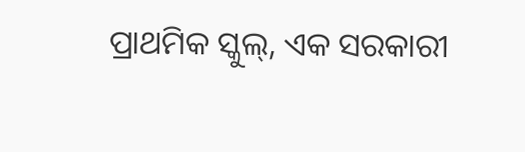ପ୍ରାଥମିକ ସ୍କୁଲ୍‌, ଏକ ସରକାରୀ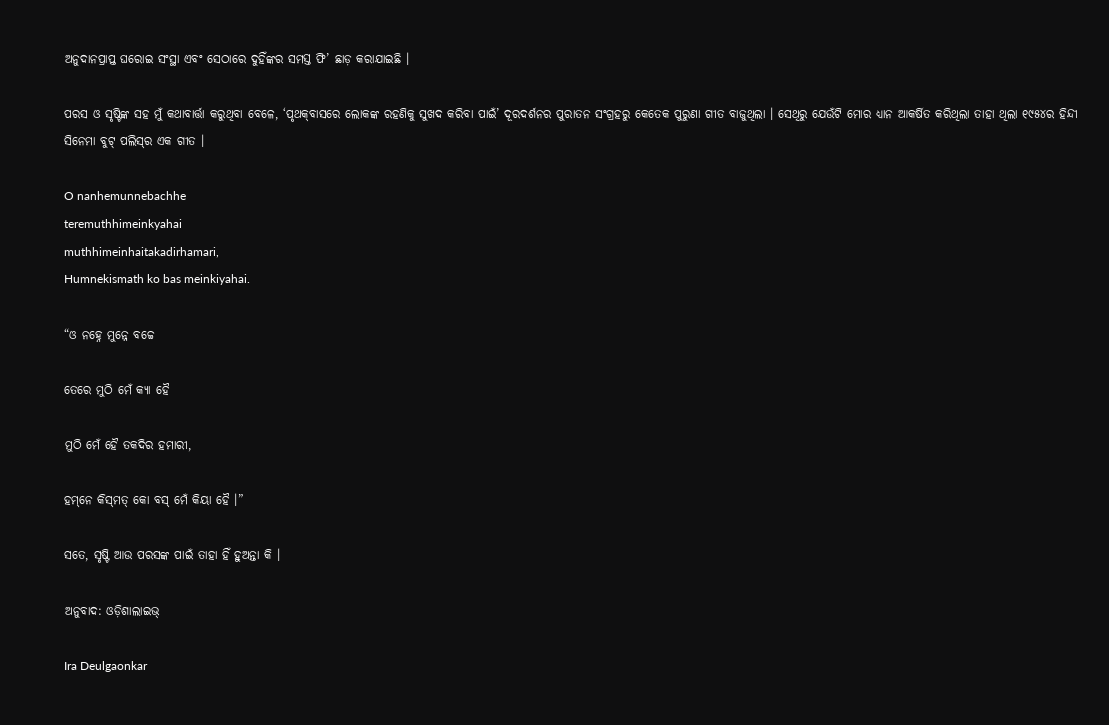ଅନୁଦାନପ୍ରାପ୍ତ ଘରୋଇ ସଂସ୍ଥା ଏବଂ ସେଠାରେ ଦୁହିଁଙ୍କର ସମସ୍ତ ଫି’ ଛାଡ଼ କରାଯାଇଛି ।

ପରସ ଓ ସୃଷ୍ଟିଙ୍କ ସହ ମୁଁ କଥାବାର୍ତ୍ତା କରୁଥିବା ବେଳେ, ‘ପୃଥକ୍‌ବାସରେ ଲୋକଙ୍କ ରହଣିକୁ ସୁଖଦ କରିବା ପାଇଁ’ ଦୂରଦର୍ଶନର ପୁରାତନ ସଂଗ୍ରହରୁ କେତେକ ପୁରୁଣା ଗୀତ ବାଜୁଥିଲା । ସେଥିରୁ ଯେଉଁଟି ମୋର ଧ୍ୟାନ ଆକର୍ଷିତ କରିଥିଲା ତାହା ଥିଲା ୧୯୫୪ର ହିନ୍ଦୀ ସିନେମା ବୁଟ୍‌ ପଲିସ୍‌ର ଏକ ଗୀତ ।

O nanhemunnebachhe
teremuthhimeinkyahai
muthhimeinhaitakadirhamari,
Humnekismath ko bas meinkiyahai.

“ଓ ନହ୍ନେ ମୁନ୍ନେ ବଚ୍ଚେ

ତେରେ ମୁଠି ମେଁ କ୍ୟା ହୈ

ମୁଠି ମେଁ ହୈ ତକଦିର ହମାରୀ,

ହମ୍‌ନେ କିସ୍‌ମତ୍‌ କୋ ବସ୍‌ ମେଁ କିୟା ହୈ ।”

ସତେ, ସୃଷ୍ଟି ଆଉ ପରସଙ୍କ ପାଇଁ ତାହା ହିଁ ହୁଅନ୍ତା କି ।

ଅନୁବାଦ: ଓଡ଼ିଶାଲାଇଭ୍‍

Ira Deulgaonkar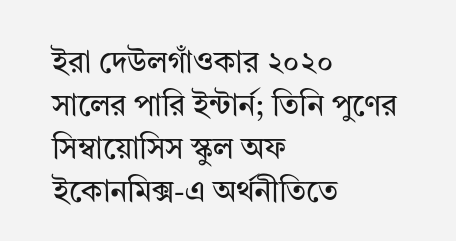ইরা দেউলগাঁওকার ২০২০ সালের পারি ইন্টার্ন; তিনি পুণের সিম্বায়োসিস স্কুল অফ ইকোনমিক্স-এ অর্থনীতিতে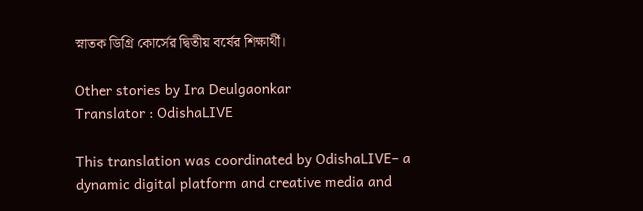স্নাতক ডিগ্রি কোর্সের দ্বিতীয় বর্ষের শিক্ষার্থী।

Other stories by Ira Deulgaonkar
Translator : OdishaLIVE

This translation was coordinated by OdishaLIVE– a dynamic digital platform and creative media and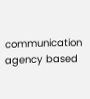communication agency based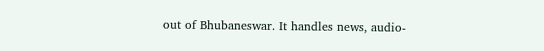out of Bhubaneswar. It handles news, audio-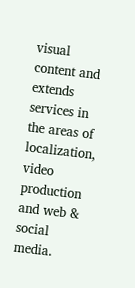visual content and extends services in the areas of localization, video production and web & social media.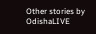Other stories by OdishaLIVE